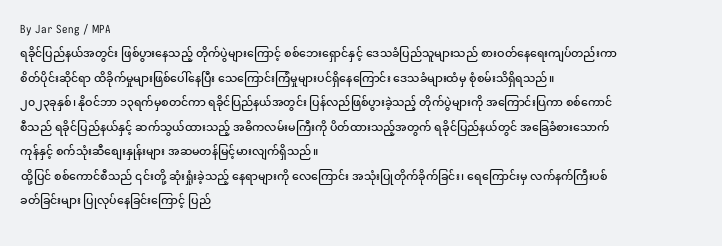By Jar Seng / MPA
ရခိုင်ပြည်နယ်အတွင်း ဖြစ်ပွားနေသည့် တိုက်ပွဲများကြောင့် စစ်ဘေးရှောင်နှင့် ဒေသခံပြည်သူများသည် စားဝတ်နေရေးကျပ်တည်းကာ စိတ်ပိုင်းဆိုင်ရာ ထိခိုက်မှုများဖြစ်ပေါ်နေပြီး သေကြောင်းကြံမှုများပင်ရှိနေကြောင်း ဒေသခံများထံမှ စုံစမ်းသိရှိရသည်။
၂၀၂၃ခုနှစ်၊ နိုဝင်ဘာ ၁၃ရက်မှစတင်ကာ ရခိုင်ပြည်နယ်အတွင်း ပြန်လည်ဖြစ်ပွားခဲ့သည့် တိုက်ပွဲများကို အကြောင်းပြကာ စစ်ကောင်စီသည် ရခိုင်ပြည်နယ်နှင့် ဆက်သွယ်ထားသည့် အဓိကလမ်းမကြီးကို ပိတ်ထားသည့်အတွက် ရခိုင်ပြည်နယ်တွင် အခြေခံစားသောက်ကုန်နှင့် စက်သုံးဆီစျေးနှုန်းများ အဆမတန်မြင့်မားလျက်ရှိသည်။
ထို့ပြင် စစ်ကောင်စီသည် ၎င်းတို့ ဆုံးရှုံးခဲ့သည့် နေရာများကို လေကြောင်း အသုံးပြုတိုက်ခိုက်ခြင်း၊ ရေကြောင်းမှ လက်နက်ကြီးပစ်ခတ်ခြင်းများ ပြုလုပ်နေခြင်းကြောင့် ပြည်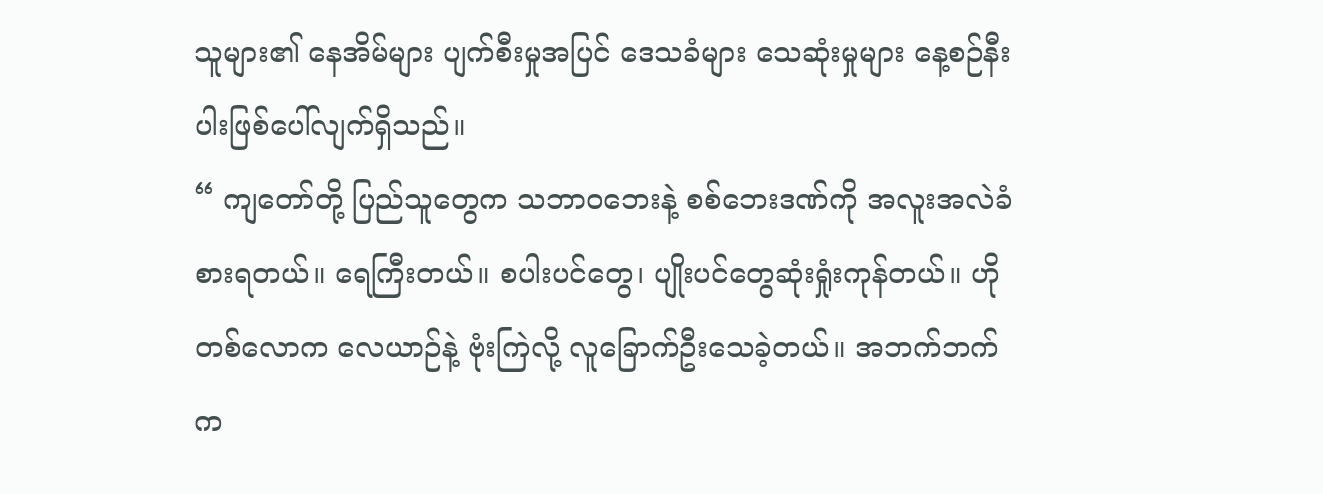သူများ၏ နေအိမ်များ ပျက်စီးမှုအပြင် ဒေသခံများ သေဆုံးမှုများ နေ့စဉ်နီးပါးဖြစ်ပေါ်လျက်ရှိသည်။
“ ကျတော်တို့ ပြည်သူတွေက သဘာ၀ဘေးနဲ့ စစ်ဘေးဒဏ်ကို အလူးအလဲခံစားရတယ်။ ရေကြီးတယ်။ စပါးပင်တွေ၊ ပျိုးပင်တွေဆုံးရှုံးကုန်တယ်။ ဟိုတစ်လောက လေယာဉ်နဲ့ ဗုံးကြဲလို့ လူခြောက်ဦးသေခဲ့တယ်။ အဘက်ဘက်က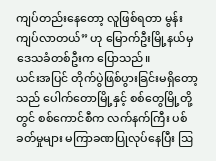ကျပ်တည်းနေတော့ လူဖြစ်ရတာ မွန်းကျပ်လာတယ်” ဟု မြောက်ဦးမြို့နယ်မှ ဒေသခံတစ်ဦးက ပြောသည်။
ယင်းအပြင် တိုက်ပွဲဖြစ်ပွားခြင်းမရှိတော့သည် ပေါက်တောမြို့နှင့် စစ်တွေမြို့တို့တွင် စစ်ကောင်စီက လက်နက်ကြီး ပစ်ခတ်မှုများ မကြာခဏပြုလုပ်နေပြီး ဩ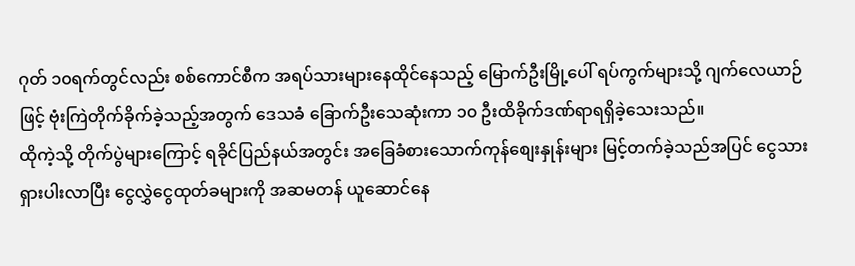ဂုတ် ၁၀ရက်တွင်လည်း စစ်ကောင်စီက အရပ်သားများနေထိုင်နေသည့် မြောက်ဦးမြို့ပေါ် ရပ်ကွက်များသို့ ဂျက်လေယာဉ်ဖြင့် ဗုံးကြဲတိုက်ခိုက်ခဲ့သည့်အတွက် ဒေသခံ ခြောက်ဦးသေဆုံးကာ ၁၀ ဦးထိခိုက်ဒဏ်ရာရရှိခဲ့သေးသည်။
ထိုကဲ့သို့ တိုက်ပွဲများကြောင့် ရခိုင်ပြည်နယ်အတွင်း အခြေခံစားသောက်ကုန်စျေးနှုန်းများ မြင့်တက်ခဲ့သည်အပြင် ငွေသားရှားပါးလာပြီး ငွေလွှဲငွေထုတ်ခများကို အဆမတန် ယူဆောင်နေ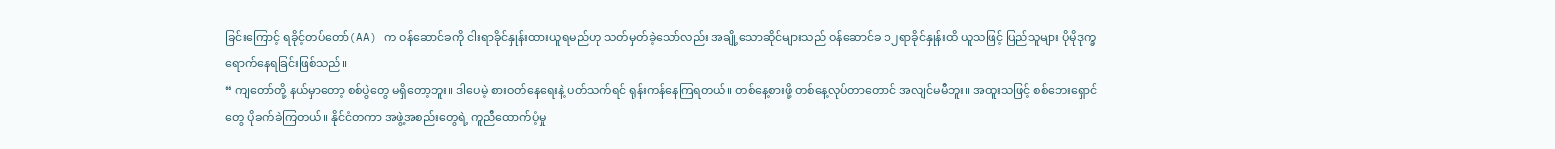ခြင်းကြောင့် ရခိုင့်တပ်တော်(AA) က ဝန်ဆောင်ခကို ငါးရာခိုင်နှုန်းထားယူရမည်ဟု သတ်မှတ်ခဲ့သော်လည်း အချို့သောဆိုင်များသည် ဝန်ဆောင်ခ ၁၂ရာခိုင်နှုန်းထိ ယူသဖြင့် ပြည်သူများ ပိုမိုဒုက္ခရောက်နေရခြင်းဖြစ်သည်။
“ ကျတော်တို့ နယ်မှာတော့ စစ်ပွဲတွေ မရှိတော့ဘူး။ ဒါပေမဲ့ စားဝတ်နေရေးနဲ့ ပတ်သက်ရင် ရုန်းကန်နေကြရတယ်။ တစ်နေ့စားဖို့ တစ်နေ့လုပ်တာတောင် အလျင်မမီဘူး။ အထူးသဖြင့် စစ်ဘေးရှောင်တွေ ပိုခက်ခဲကြတယ်။ နိုင်ငံတကာ အဖွဲ့အစည်းတွေရဲ့ ကူညီထောက်ပံ့မှု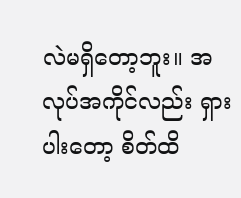လဲမရှိတော့ဘူး။ အလုပ်အကိုင်လည်း ရှားပါးတော့ စိတ်ထိ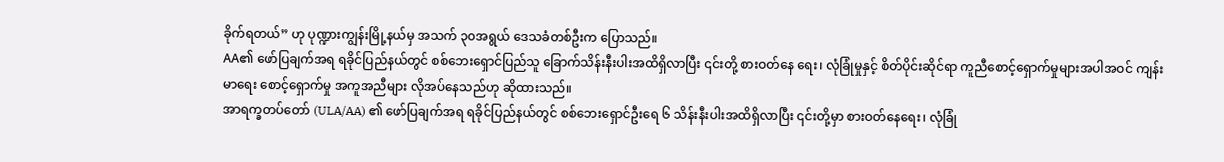ခိုက်ရတယ်” ဟု ပုဏ္ဍားကျွန်းမြို့နယ်မှ အသက် ၃၀အရွယ် ဒေသခံတစ်ဦးက ပြောသည်။
AA၏ ဖော်ပြချက်အရ ရခိုင်ပြည်နယ်တွင် စစ်ဘေးရှောင်ပြည်သူ ခြောက်သိန်းနီးပါးအထိရှိလာပြီး ၎င်းတို့ စားဝတ်နေ ရေး၊ လုံခြုံမှုနှင့် စိတ်ပိုင်းဆိုင်ရာ ကူညီစောင့်ရှောက်မှုများအပါအဝင် ကျန်းမာရေး စောင့်ရှောက်မှု အကူအညီများ လိုအပ်နေသည်ဟု ဆိုထားသည်။
အာရက္ခတပ်တော် (ULA/AA) ၏ ဖော်ပြချက်အရ ရခိုင်ပြည်နယ်တွင် စစ်ဘေးရှောင်ဦးရေ ၆ သိန်းနီးပါးအထိရှိလာပြီး ၎င်းတို့မှာ စားဝတ်နေရေး၊ လုံခြုံ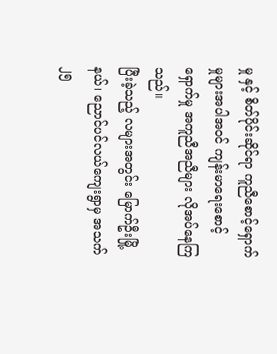မှု နှင့် စိတ်ပိုင်းဆိုင်ရာ ကူညီစောင့်ရှောက်မှုများအပါအဝင် ကျန်းမာရေးစောင့်ရှောက်မှု အကူညီအညီများ လိုအပ်နေကြသည်။
ပြီးခဲ့သည့် လများအတွင်း မြောက်ဦးမြို့နယ်၊ ညောင်ပင်လယ်ကျေးရွာမှ အသက် ၂၅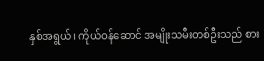နှစ်အရွယ်၊ ကိုယ်ဝန်ဆောင် အမျိုးသမီးတစ်ဦးသည် စား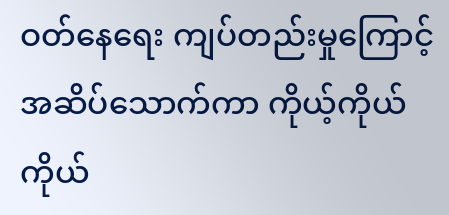ဝတ်နေရေး ကျပ်တည်းမှုကြောင့် အဆိပ်သောက်ကာ ကိုယ့်ကိုယ်ကိုယ်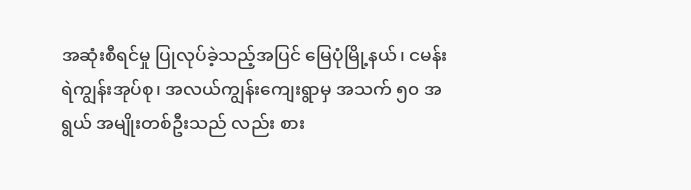အဆုံးစီရင်မှု ပြုလုပ်ခဲ့သည့်အပြင် မြေပုံမြို့နယ်၊ ငမန်းရဲကျွန်းအုပ်စု၊ အလယ်ကျွန်းကျေးရွာမှ အသက် ၅၀ အရွယ် အမျိုးတစ်ဦးသည် လည်း စား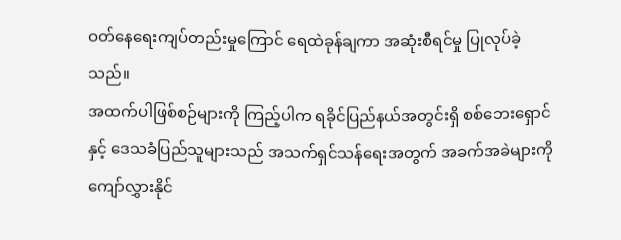ဝတ်နေရေးကျပ်တည်းမှုကြောင် ရေထဲခုန်ချကာ အဆုံးစီရင်မှု ပြုလုပ်ခဲ့သည်။
အထက်ပါဖြစ်စဉ်များကို ကြည့်ပါက ရခိုင်ပြည်နယ်အတွင်းရှိ စစ်ဘေးရှောင်နှင့် ဒေသခံပြည်သူများသည် အသက်ရှင်သန်ရေးအတွက် အခက်အခဲများကို ကျော်လွှားနိုင်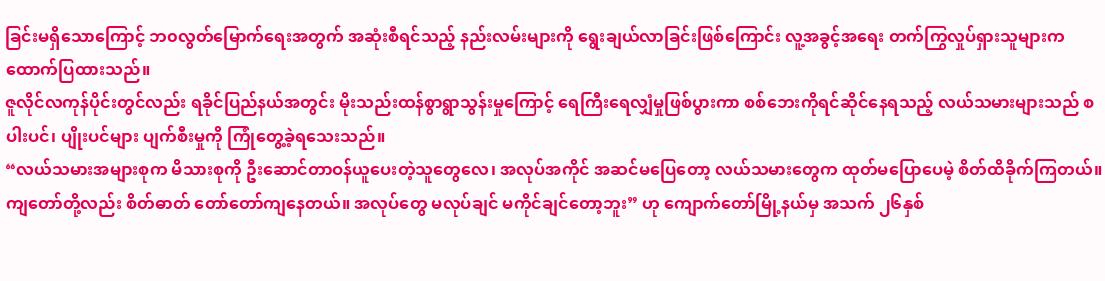ခြင်းမရှိသောကြောင့် ဘ၀လွတ်မြောက်ရေးအတွက် အဆုံးစီရင်သည့် နည်းလမ်းများကို ရွေးချယ်လာခြင်းဖြစ်ကြောင်း လူ့အခွင့်အရေး တက်ကြွလှုပ်ရှားသူများက ထောက်ပြထားသည်။
ဇူလိုင်လကုန်ပိုင်းတွင်လည်း ရခိုင်ပြည်နယ်အတွင်း မိုးသည်းထန်စွာရွာသွန်းမှုကြောင့် ရေကြီးရေလျှံမှုဖြစ်ပွားကာ စစ်ဘေးကိုရင်ဆိုင်နေရသည့် လယ်သမားများသည် စပါးပင်၊ ပျိုးပင်များ ပျက်စီးမှုကို ကြုံတွေ့ခဲ့ရသေးသည်။
“လယ်သမားအများစုက မိသားစုကို ဦးဆောင်တာဝန်ယူပေးတဲ့သူတွေလေ၊ အလုပ်အကိုင် အဆင်မပြေတော့ လယ်သမားတွေက ထုတ်မပြောပေမဲ့ စိတ်ထိခိုက်ကြတယ်။ ကျတော်တို့လည်း စိတ်ဓာတ် တော်တော်ကျနေတယ်။ အလုပ်တွေ မလုပ်ချင် မကိုင်ချင်တော့ဘူး” ဟု ကျောက်တော်မြို့နယ်မှ အသက် ၂၆နှစ်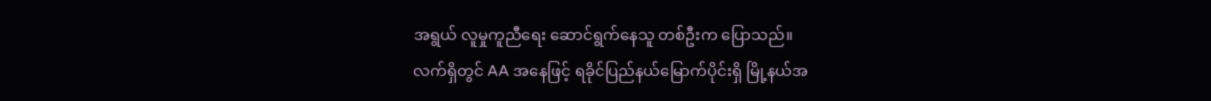အရွယ် လူမှုကူညီရေး ဆောင်ရွက်နေသူ တစ်ဦးက ပြောသည်။
လက်ရှိတွင် AA အနေဖြင့် ရခိုင်ပြည်နယ်မြောက်ပိုင်းရှိ မြို့နယ်အ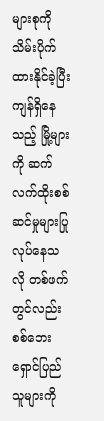များစုကို သိမ်းပိုက်ထားနိုင်ခဲ့ပြီး ကျန်ရှိနေသည့် မြို့များကို ဆက်လက်ထိုးစစ်ဆင်မှုများပြုလုပ်နေသလို တစ်ဖက်တွင်လည်း စစ်ဘေးရှောင်ပြည်သူများကို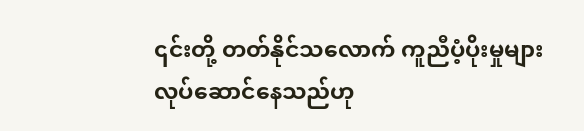၎င်းတို့ တတ်နိုင်သလောက် ကူညီပံ့ပိုးမှုများ လုပ်ဆောင်နေသည်ဟု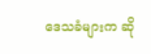ဒေသခံများက ဆို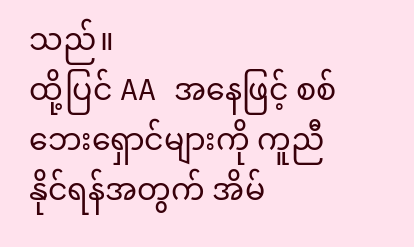သည်။
ထို့ပြင် AA အနေဖြင့် စစ်ဘေးရှောင်များကို ကူညီနိုင်ရန်အတွက် အိမ်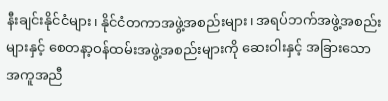နီးချင်းနိုင်ငံများ၊ နိုင်ငံတကာအဖွဲ့အစည်းများ၊ အရပ်ဘက်အဖွဲ့အစည်းများနှင့် စေတနာ့ဝန်ထမ်းအဖွဲ့အစည်းများကို ဆေးဝါးနှင့် အခြားသော အကူအညီ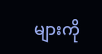များကို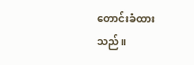တောင်းခံထားသည်။